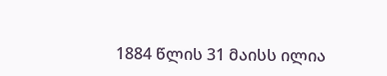1884 წლის 31 მაისს ილია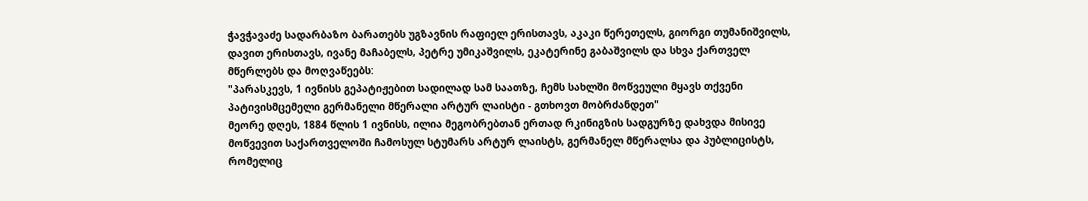ჭავჭავაძე სადარბაზო ბარათებს უგზავნის რაფიელ ერისთავს, აკაკი წერეთელს, გიორგი თუმანიშვილს, დავით ერისთავს, ივანე მაჩაბელს, პეტრე უმიკაშვილს, ეკატერინე გაბაშვილს და სხვა ქართველ მწერლებს და მოღვაწეებს:
"პარასკევს, 1 ივნისს გეპატიჟებით სადილად სამ საათზე, ჩემს სახლში მოწვეული მყავს თქვენი პატივისმცემელი გერმანელი მწერალი არტურ ლაისტი - გთხოვთ მობრძანდეთ"
მეორე დღეს, 1884 წლის 1 ივნისს, ილია მეგობრებთან ერთად რკინიგზის სადგურზე დახვდა მისივე მოწვევით საქართველოში ჩამოსულ სტუმარს არტურ ლაისტს, გერმანელ მწერალსა და პუბლიცისტს, რომელიც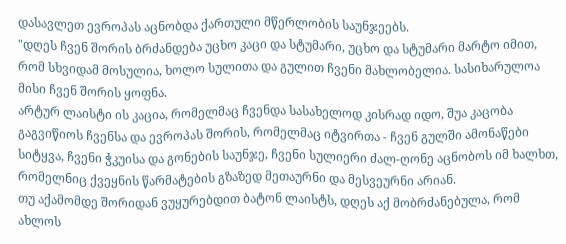დასავლეთ ევროპას აცნობდა ქართული მწერლობის საუნჯეებს.
"დღეს ჩვენ შორის ბრძანდება უცხო კაცი და სტუმარი, უცხო და სტუმარი მარტო იმით, რომ სხვიდამ მოსულია, ხოლო სულითა და გულით ჩვენი მახლობელია. სასიხარულოა მისი ჩვენ შორის ყოფნა.
არტურ ლაისტი ის კაცია, რომელმაც ჩვენდა სასახელოდ კისრად იდო, შუა კაცობა გაგვიწიოს ჩვენსა და ევროპას შორის, რომელმაც იტვირთა - ჩვენ გულში ამონაწები სიტყვა, ჩვენი ჭკუისა და გონების საუნჯე, ჩვენი სულიერი ძალ-ღონე აცნობოს იმ ხალხთ, რომელნიც ქვეყნის წარმატების გზაზედ მეთაურნი და მესვეურნი არიან.
თუ აქამომდე შორიდან ვუყურებდით ბატონ ლაისტს, დღეს აქ მობრძანებულა, რომ ახლოს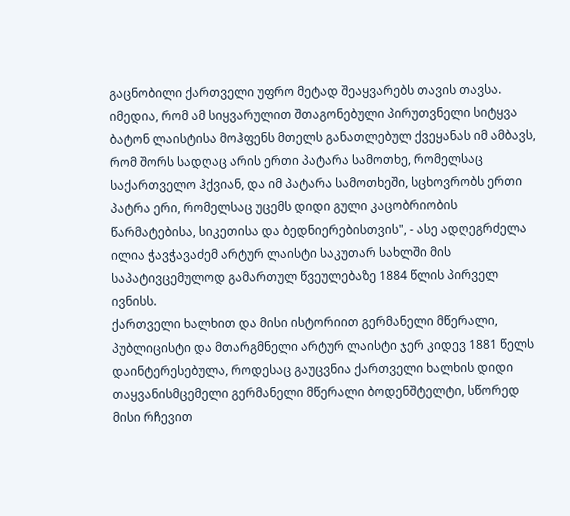გაცნობილი ქართველი უფრო მეტად შეაყვარებს თავის თავსა.
იმედია, რომ ამ სიყვარულით შთაგონებული პირუთვნელი სიტყვა ბატონ ლაისტისა მოჰფენს მთელს განათლებულ ქვეყანას იმ ამბავს, რომ შორს სადღაც არის ერთი პატარა სამოთხე, რომელსაც საქართველო ჰქვიან, და იმ პატარა სამოთხეში, სცხოვრობს ერთი პატრა ერი, რომელსაც უცემს დიდი გული კაცობრიობის წარმატებისა, სიკეთისა და ბედნიერებისთვის", - ასე ადღეგრძელა ილია ჭავჭავაძემ არტურ ლაისტი საკუთარ სახლში მის საპატივცემულოდ გამართულ წვეულებაზე 1884 წლის პირველ ივნისს.
ქართველი ხალხით და მისი ისტორიით გერმანელი მწერალი, პუბლიცისტი და მთარგმნელი არტურ ლაისტი ჯერ კიდევ 1881 წელს დაინტერესებულა, როდესაც გაუცვნია ქართველი ხალხის დიდი თაყვანისმცემელი გერმანელი მწერალი ბოდენშტელტი, სწორედ მისი რჩევით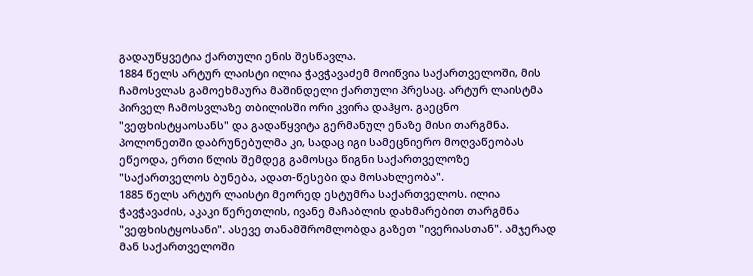გადაუწყვეტია ქართული ენის შესწავლა.
1884 წელს არტურ ლაისტი ილია ჭავჭავაძემ მოიწვია საქართველოში, მის ჩამოსვლას გამოეხმაურა მაშინდელი ქართული პრესაც. არტურ ლაისტმა პირველ ჩამოსვლაზე თბილისში ორი კვირა დაჰყო. გაეცნო "ვეფხისტყაოსანს" და გადაწყვიტა გერმანულ ენაზე მისი თარგმნა. პოლონეთში დაბრუნებულმა კი, სადაც იგი სამეცნიერო მოღვაწეობას ეწეოდა, ერთი წლის შემდეგ გამოსცა წიგნი საქართველოზე "საქართველოს ბუნება, ადათ-წესები და მოსახლეობა".
1885 წელს არტურ ლაისტი მეორედ ესტუმრა საქართველოს. ილია ჭავჭავაძის, აკაკი წერეთლის, ივანე მაჩაბლის დახმარებით თარგმნა "ვეფხისტყოსანი". ასევე თანამშრომლობდა გაზეთ "ივერიასთან". ამჯერად მან საქართველოში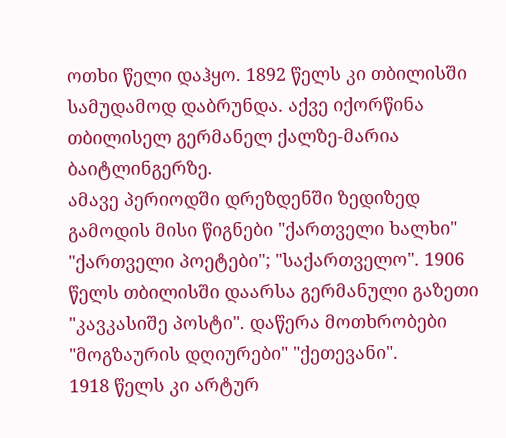ოთხი წელი დაჰყო. 1892 წელს კი თბილისში სამუდამოდ დაბრუნდა. აქვე იქორწინა თბილისელ გერმანელ ქალზე-მარია ბაიტლინგერზე.
ამავე პერიოდში დრეზდენში ზედიზედ გამოდის მისი წიგნები "ქართველი ხალხი" "ქართველი პოეტები"; "საქართველო". 1906 წელს თბილისში დაარსა გერმანული გაზეთი "კავკასიშე პოსტი". დაწერა მოთხრობები "მოგზაურის დღიურები" "ქეთევანი".
1918 წელს კი არტურ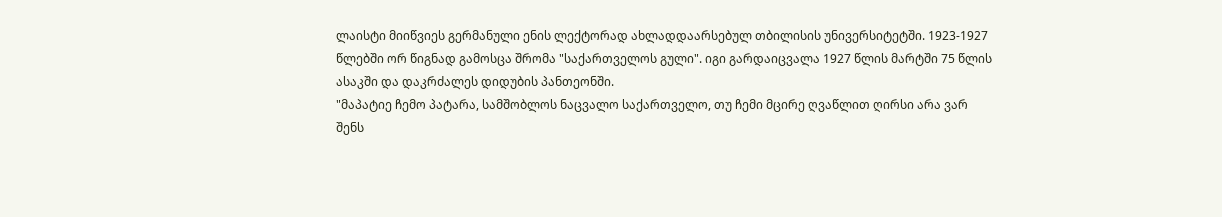ლაისტი მიიწვიეს გერმანული ენის ლექტორად ახლადდაარსებულ თბილისის უნივერსიტეტში. 1923-1927 წლებში ორ წიგნად გამოსცა შრომა "საქართველოს გული". იგი გარდაიცვალა 1927 წლის მარტში 75 წლის ასაკში და დაკრძალეს დიდუბის პანთეონში.
"მაპატიე ჩემო პატარა, სამშობლოს ნაცვალო საქართველო, თუ ჩემი მცირე ღვაწლით ღირსი არა ვარ შენს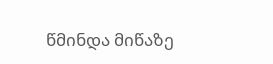წმინდა მიწაზე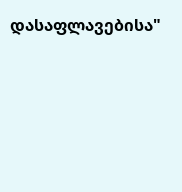დასაფლავებისა"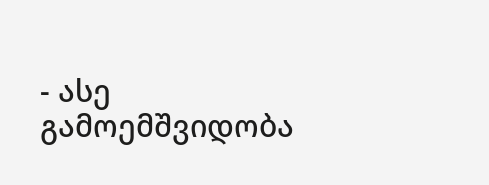- ასე გამოემშვიდობა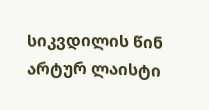სიკვდილის წინ არტურ ლაისტი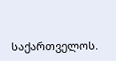საქართველოს.